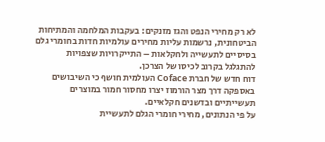לא רק מחירי הנפט והגז מזנקים: בעקבות המלחמה והמתיחות הביטחונית, נרשמות עליות מחירים עולמיות חדות בחומרי גלם בסיסיים לתעשייה ולחקלאות – התייקרויות שצפויות להתגלגל בקרוב לכיסו של הצרכן.
דוח חדש של חברת Coface העולמית חושף כי השיבושים באספקה דרך מצר הורמוז יצרו מחסור חמור במוצרים תעשייתיים ובדשנים חקלאיים.
על פי הנתונים, מחירי חומרי הגלם לתעשיית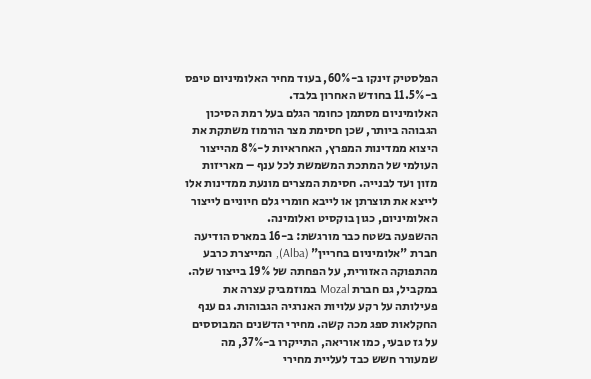הפלסטיק זינקו ב-60%, בעוד מחיר האלומיניום טיפס ב-11.5% בחודש האחרון בלבד.
האלומיניום מסתמן כחומר הגלם בעל רמת הסיכון הגבוהה ביותר, שכן חסימת מצר הורמוז משתקת את היצוא ממדינות המפרץ, האחראיות ל-8% מהייצור העולמי של המתכת המשמשת לכל ענף – מאריזות מזון ועד לבנייה. חסימת המצרים מונעת ממדינות אלו לייצא את תוצרתן או לייבא חומרי גלם חיוניים לייצור האלומיניום, כגון בוקסיט ואלומינה.
ההשפעה בשטח כבר מורגשת: ב-16 במארס הודיעה חברת "אלומיניום בחריין" (Alba), המייצרת כרבע מהתפוקה האזורית, על הפחתה של 19% בייצור שלה. במקביל, גם חברת Mozal במוזמביק עצרה את פעילותה על רקע עלויות האנרגיה הגבוהות. גם ענף החקלאות ספג מכה קשה. מחירי הדשנים המבוססים על גז טבעי, כמו אוריאה, התייקרו ב-37%, מה שמעורר חשש כבד לעליית מחירי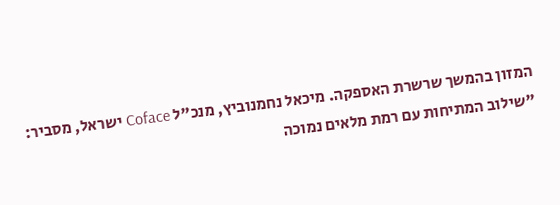המזון בהמשך שרשרת האספקה. מיכאל נחמנוביץ, מנכ"ל Coface ישראל, מסביר: "שילוב המתיחות עם רמת מלאים נמוכה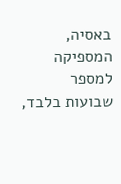באסיה, המספיקה למספר שבועות בלבד,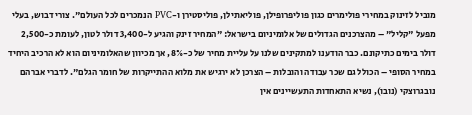מוביל לזינוק במחירי פולימרים כגון פוליפרופילן, פוליאתילן, פוליסטירן ו-PVC הנמכרים לכל העולם". צורי דבוש, בעלי מפעל "קליל" – מהצרכנים הגדולים של אלומיניום בישראל: "המחיר זינק והגיע ל-3,400 דולר לטון, לעומת כ-2,500 דולר בימים כתיקונם. כבר הודענו למתקינים שלנו על עליית מחיר של כ-8%, אך מכיוון שהאלומיניום הוא לא הרכיב היחיד במחיר הסופי – הכולל גם שכר עבודה והובלות – הצרכן לא ירגיש את מלוא ההתייקרות של חומר הגלם". לדברי אברהם נובגרוצקי (נובו), נשיא התאחדות התעשיינים אין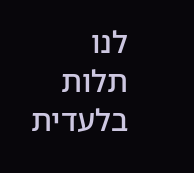לנו תלות בלעדית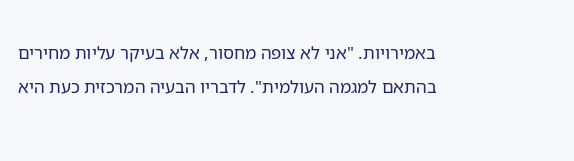באמירויות. "אני לא צופה מחסור, אלא בעיקר עליות מחירים בהתאם למגמה העולמית". לדבריו הבעיה המרכזית כעת היא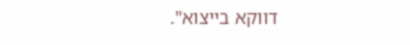דווקא בייצוא".